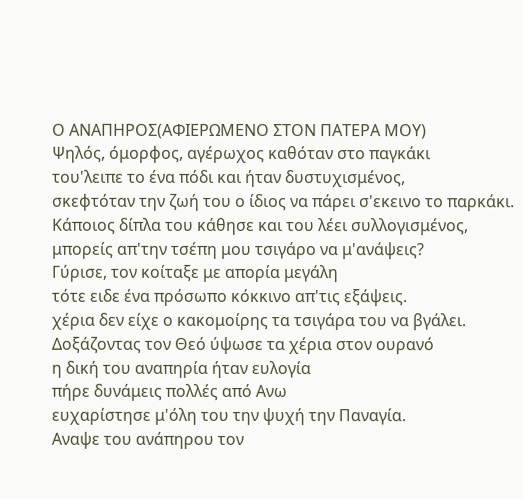Ο ΑΝΑΠΗΡΟΣ(ΑΦΙΕΡΩΜΕΝΟ ΣΤΟΝ ΠΑΤΕΡΑ ΜΟΥ)
Ψηλός, όμορφος, αγέρωχος καθόταν στο παγκάκι
του'λειπε το ένα πόδι και ήταν δυστυχισμένος,
σκεφτόταν την ζωή του ο ίδιος να πάρει σ'εκεινο το παρκάκι.
Κάποιος δίπλα του κάθησε και του λέει συλλογισμένος,
μπορείς απ'την τσέπη μου τσιγάρο να μ'ανάψεις?
Γύρισε, τον κοίταξε με απορία μεγάλη
τότε ειδε ένα πρόσωπο κόκκινο απ'τις εξάψεις.
χέρια δεν είχε ο κακομοίρης τα τσιγάρα του να βγάλει.
Δοξάζοντας τον Θεό ύψωσε τα χέρια στον ουρανό
η δική του αναπηρία ήταν ευλογία
πήρε δυνάμεις πολλές από Ανω
ευχαρίστησε μ'όλη του την ψυχή την Παναγία.
Αναψε του ανάπηρου τον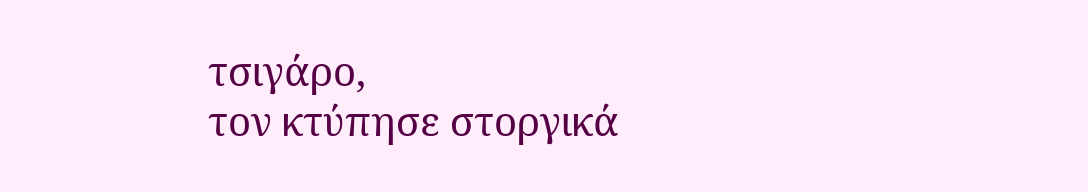τσιγάρο,
τον κτύπησε στοργικά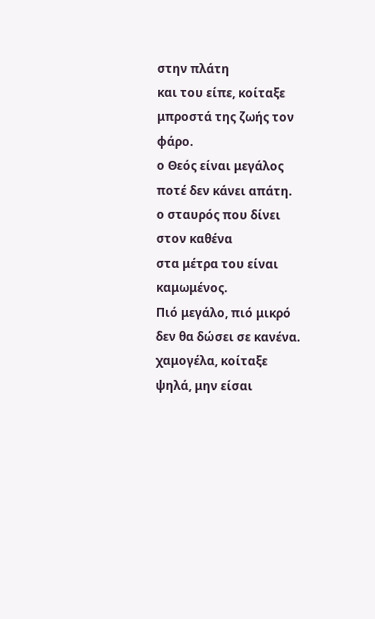στην πλάτη
και του είπε, κοίταξε μπροστά της ζωής τον φάρο.
ο Θεός είναι μεγάλος ποτέ δεν κάνει απάτη.
ο σταυρός που δίνει στον καθένα
στα μέτρα του είναι καμωμένος.
Πιό μεγάλο, πιό μικρό δεν θα δώσει σε κανένα.
χαμογέλα, κοίταξε ψηλά, μην είσαι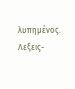λυπημένος.
Λεξεις-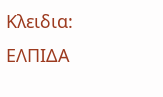Κλειδια: ΕΛΠΙΔΑ